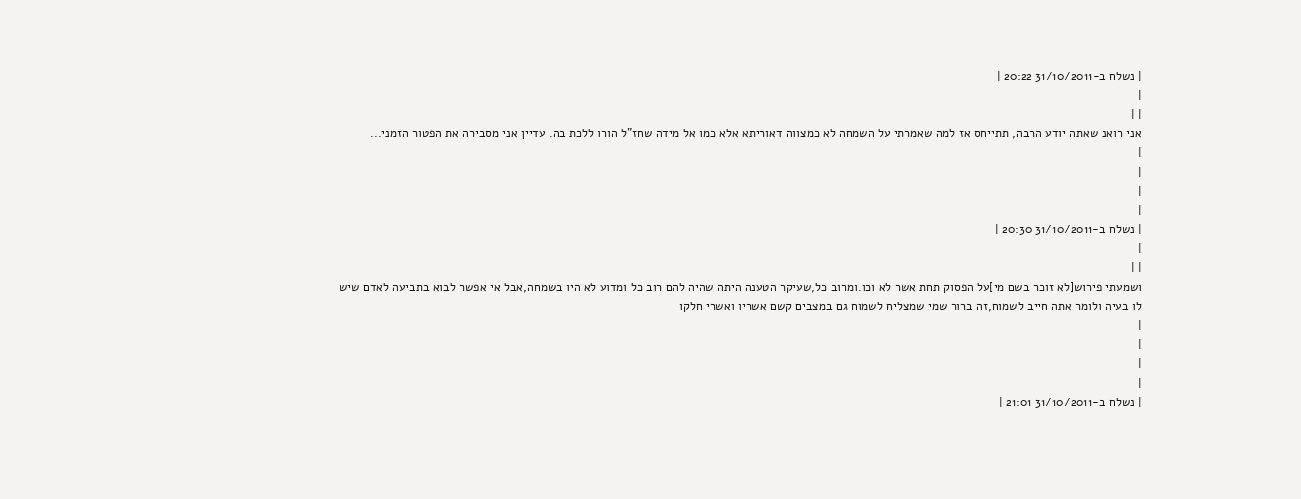| נשלח ב-31/10/2011 20:22 |
|
| |
אני רואנ שאתה יודע הרבה, תתייחס אז למה שאמרתי על השמחה לא כמצווה דאוריתא אלא כמו אל מידה שחז"ל הורו ללכת בה. עדיין אני מסבירה את הפטור הזמני...
|
|
|
|
| נשלח ב-31/10/2011 20:30 |
|
| |
ושמעתי פירוש[לא זוכר בשם מי]על הפסוק תחת אשר לא וכו.ומרוב כל,שעיקר הטענה היתה שהיה להם רוב כל ומדוע לא היו בשמחה,אבל אי אפשר לבוא בתביעה לאדם שיש לו בעיה ולומר אתה חייב לשמוח,זה ברור שמי שמצליח לשמוח גם במצבים קשם אשריו ואשרי חלקו
|
|
|
|
| נשלח ב-31/10/2011 21:01 |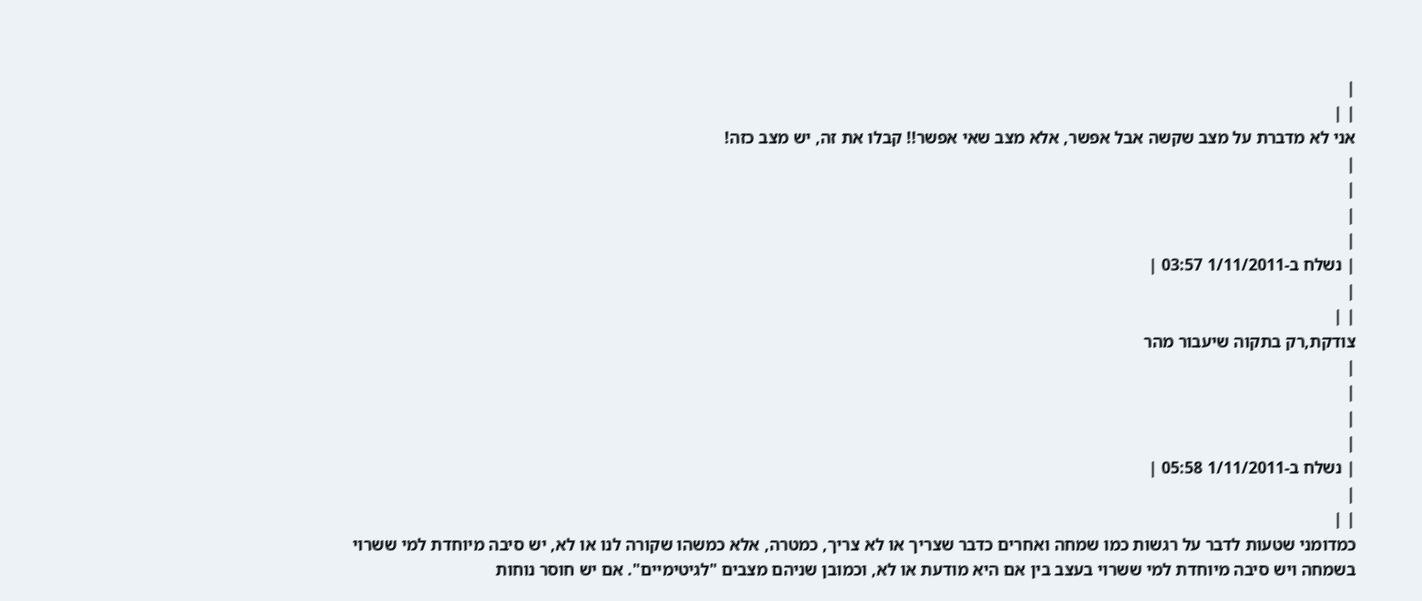|
| |
אני לא מדברת על מצב שקשה אבל אפשר, אלא מצב שאי אפשר!! קבלו את זה, יש מצב כזה!
|
|
|
|
| נשלח ב-1/11/2011 03:57 |
|
| |
צודקת,רק בתקוה שיעבור מהר
|
|
|
|
| נשלח ב-1/11/2011 05:58 |
|
| |
כמדומני שטעות לדבר על רגשות כמו שמחה ואחרים כדבר שצריך או לא צריך, כמטרה, אלא כמשהו שקורה לנו או לא, יש סיבה מיוחדת למי ששרוי בשמחה ויש סיבה מיוחדת למי ששרוי בעצב בין אם היא מודעת או לא, וכמובן שניהם מצבים "לגיטימיים". אם יש חוסר נוחות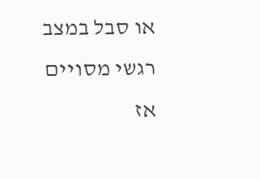או סבל במצב רגשי מסויים אז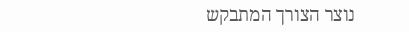נוצר הצורך המתבקש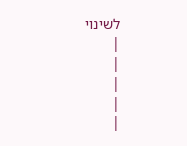לשינוי
|
|
|
|
|